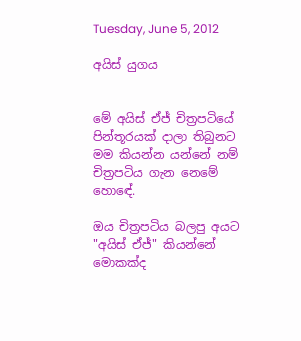Tuesday, June 5, 2012

අයිස් යුගය


මේ අයිස් ඒජ් චිත්‍රපටියේ පින්තූරයක් දාලා තිබුනට මම කියන්න යන්නේ නම් චිත්‍රපටිය ගැන නෙමේ හොඳේ.

ඔය චිත්‍රපටිය බලපු අයට "අයිස් ඒජ්" කියන්නේ මොකක්ද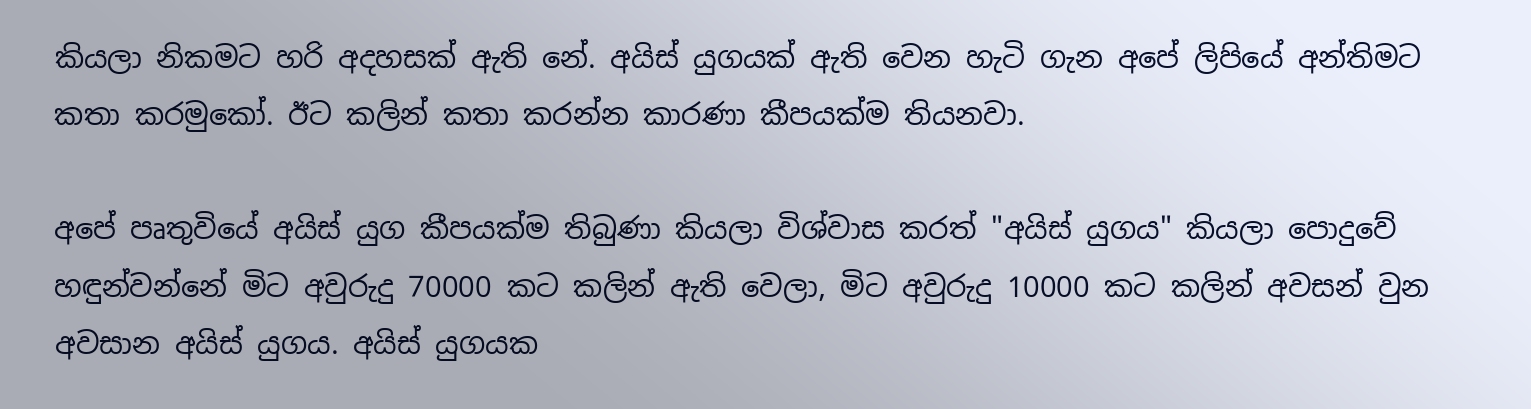කියලා නිකමට හරි අදහසක් ඇති නේ. අයිස් යුගයක් ඇති වෙන හැටි ගැන අපේ ලිපියේ අන්තිමට කතා කරමුකෝ. ඊට කලින් කතා කරන්න කාරණා කීපයක්ම තියනවා.

අපේ පෘතුවියේ අයිස් යුග කීපයක්ම තිබුණා කියලා විශ්වාස කරත් "අයිස් යුගය" කියලා පොදුවේ හඳුන්වන්නේ මිට අවුරුදු 70000 කට කලින් ඇති වෙලා, මිට අවුරුදු 10000 කට කලින් අවසන් වුන අවසාන අයිස් යුගය. අයිස් යුගයක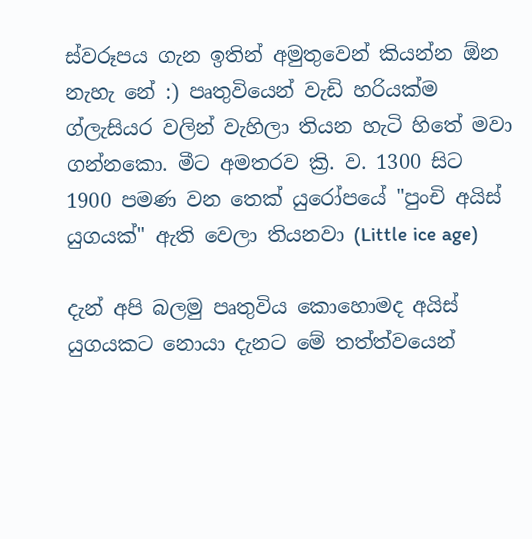ස්වරූපය ගැන ඉතින් අමුතුවෙන් කියන්න ඕන නැහැ නේ :) පෘතුවියෙන් වැඩි හරියක්ම ග්ලැසියර වලින් වැහිලා තියන හැටි හිතේ මවා ගන්නකො. මීට අමතරව ක්‍රි. ව. 1300 සිට 1900 පමණ වන තෙක් යුරෝපයේ "පුංචි අයිස් යුගයක්" ඇති වෙලා තියනවා (Little ice age)

දැන් අපි බලමු පෘතුවිය කොහොමද අයිස් යුගයකට නොයා දැනට මේ තත්ත්වයෙන්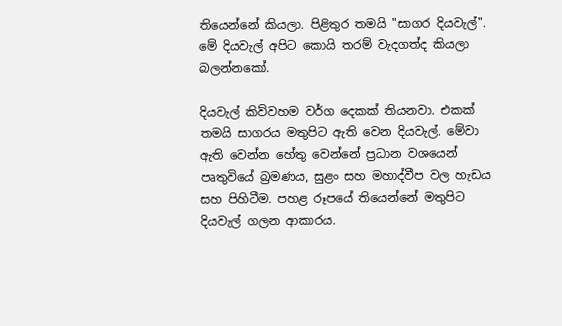තියෙන්නේ කියලා. පිළිතුර තමයි "සාගර දියවැල්". මේ දියවැල් අපිට කොයි තරම් වැදගත්ද කියලා බලන්නකෝ.

දියවැල් කිව්වහම වර්ග දෙකක් තියනවා. එකක් තමයි සාගරය මතුපිට ඇති වෙන දියවැල්. මේවා ඇති වෙන්න හේතු වෙන්නේ ප්‍රධාන වශයෙන් පෘතුවියේ බ්‍රමණය, සුළං සහ මහාද්වීප වල හැඩය සහ පිහිටීම. පහළ රූපයේ තියෙන්නේ මතුපිට දියවැල් ගලන ආකාරය.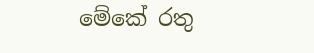මේකේ රතු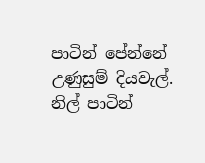පාටින් පේන්නේ උණුසුම් දියවැල්. නිල් පාටින්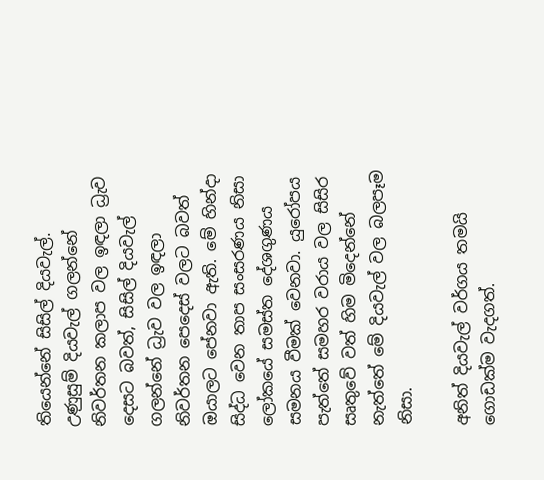තියෙන්නේ සිසිල් දියවැල්. උණුසුම් දියවැල් ගලන්නේ නිවර්තන කලාප වල ඉඳලා ධ්‍රැව දෙසට බවත්, සිසිල් දියවැල් ගලන්නේ ධ්‍රැව වල ඉඳලා නිවර්තන පෙදෙස් වලට බවත් ඔයාලට පේනවා ඇති. මේ හින්දා සිද්ධ වෙන තාප සංසරණය නිසා ලෝකයේ සමස්ත දේශගුණය සමනය වීමක් වෙනවා. යුරෝපය පැත්තේ සමහර වරාය වල සිසිර සෘතුවේ වත් හිම මිදෙන්නේ නැත්තේ මේ දියවැල් වල බලපෑම නිසා.

අනිත් දියවැල් වර්ගය තමයි ගොඩක්ම වැදගත්.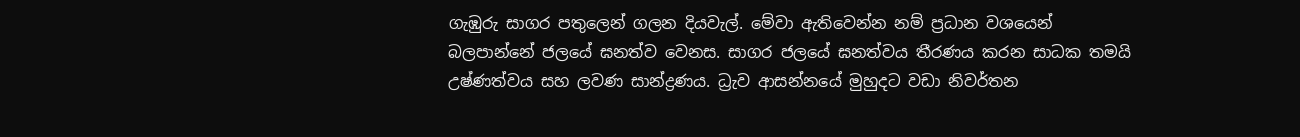ගැඹුරු සාගර පතුලෙන් ගලන දියවැල්. මේවා ඇතිවෙන්න නම් ප්‍රධාන වශයෙන් බලපාන්නේ ජලයේ ඝනත්ව වෙනස. සාගර ජලයේ ඝනත්වය තීරණය කරන සාධක තමයි උෂ්ණත්වය සහ ලවණ සාන්ද්‍රණය. ධ්‍රැව ආසන්නයේ මුහුදට වඩා නිවර්තන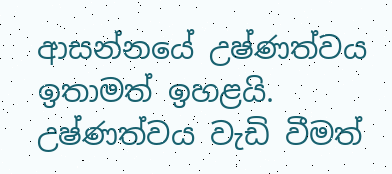ආසන්නයේ උෂ්ණත්වය ඉතාමත් ඉහළයි. උෂ්ණත්වය වැඩි වීමත්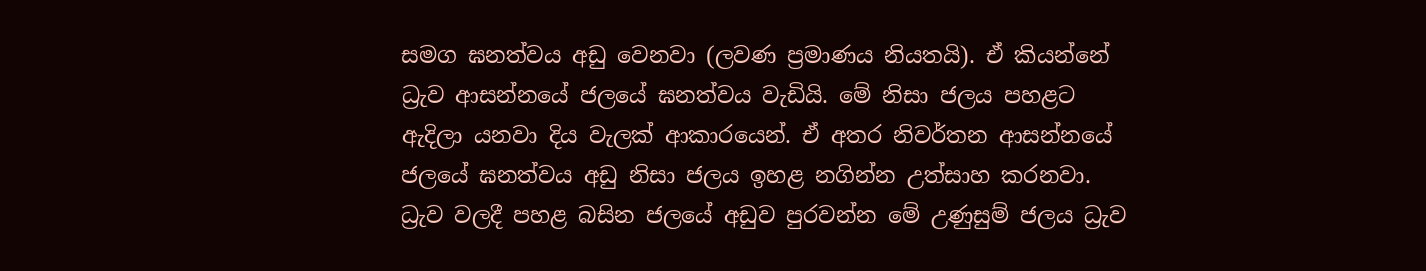සමග ඝනත්වය අඩු වෙනවා (ලවණ ප්‍රමාණය නියතයි). ඒ කියන්නේ ධ්‍රැව ආසන්නයේ ජලයේ ඝනත්වය වැඩියි. මේ නිසා ජලය පහළට ඇදිලා යනවා දිය වැලක් ආකාරයෙන්. ඒ අතර නිවර්තන ආසන්නයේ ජලයේ ඝනත්වය අඩු නිසා ජලය ඉහළ නගින්න උත්සාහ කරනවා. ධ්‍රැව වලදී පහළ බසින ජලයේ අඩුව පුරවන්න මේ උණුසුම් ජලය ධ්‍රැව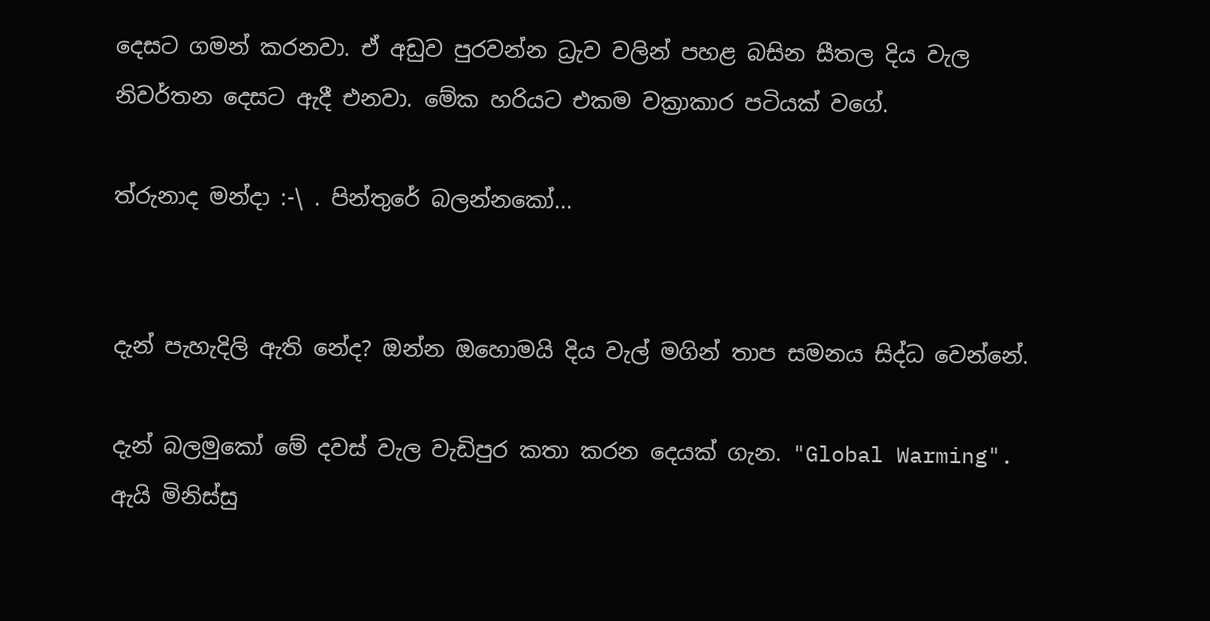දෙසට ගමන් කරනවා. ඒ අඩුව පුරවන්න ධ්‍රැව වලින් පහළ බසින සීතල දිය වැල නිවර්තන දෙසට ඇදී එනවා. මේක හරියට එකම වක්‍රාකාර පටියක් වගේ.

ත්රුනාද මන්දා :-\ . පින්තුරේ බලන්නකෝ...


දැන් පැහැදිලි ඇති නේද? ඔන්න ඔහොමයි දිය වැල් මගින් තාප සමනය සිද්ධ වෙන්නේ.

දැන් බලමුකෝ මේ දවස් වැල වැඩිපුර කතා කරන දෙයක් ගැන. "Global Warming". ඇයි මිනිස්සු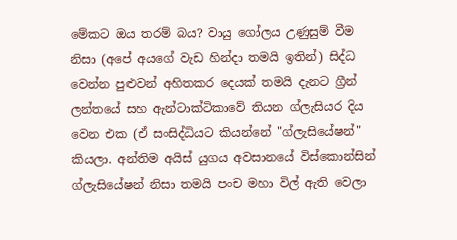මේකට ඔය තරම් බය? වායු ගෝලය උණුසුම් වීම නිසා (අපේ අයගේ වැඩ හින්දා තමයි ඉතින්) සිද්ධ වෙන්න පුළුවන් අහිතකර දෙයක් තමයි දැනට ග්‍රීන් ලන්තයේ සහ ඇන්ටාක්ටිකාවේ තියන ග්ලැසියර දිය වෙන එක (ඒ සංසිද්ධියට කියන්නේ "ග්ලැසියේෂන්" කියලා. අන්තිම අයිස් යුගය අවසානයේ විස්කොන්සින් ග්ලැසියේෂන් නිසා තමයි පංච මහා විල් ඇති වෙලා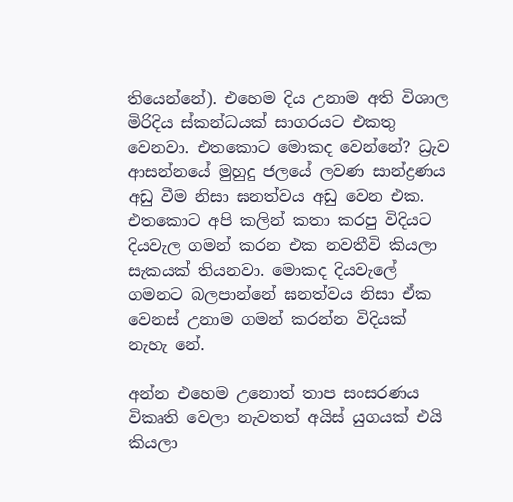තියෙන්නේ). එහෙම දිය උනාම අති විශාල මිරිදිය ස්කන්ධයක් සාගරයට එකතු වෙනවා. එතකොට මොකද වෙන්නේ? ධ්‍රැව ආසන්නයේ මුහුදු ජලයේ ලවණ සාන්ද්‍රණය අඩු වීම නිසා ඝනත්වය අඩු වෙන එක. එතකොට අපි කලින් කතා කරපු විදියට දියවැල ගමන් කරන එක නවතීවි කියලා සැකයක් තියනවා. මොකද දියවැලේ ගමනට බලපාන්නේ ඝනත්වය නිසා ඒක වෙනස් උනාම ගමන් කරන්න විදියක් නැහැ නේ.

අන්න එහෙම උනොත් තාප සංසරණය විකෘති වෙලා නැවතත් අයිස් යුගයක් එයි කියලා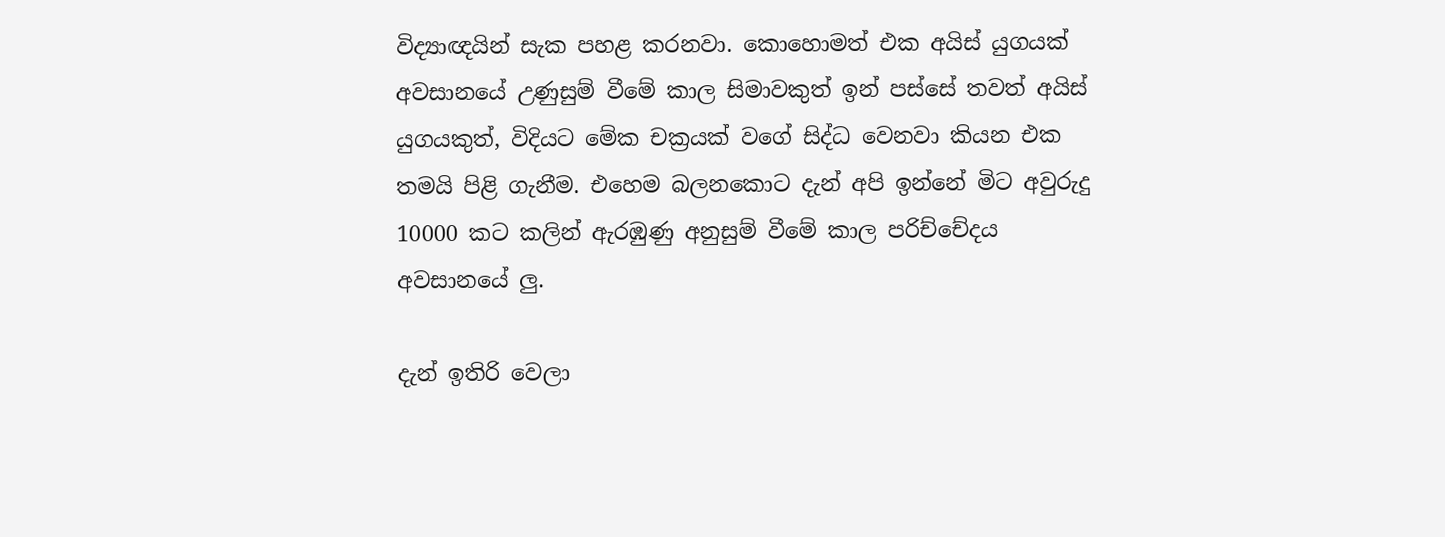විද්‍යාඥයින් සැක පහළ කරනවා. කොහොමත් එක අයිස් යුගයක් අවසානයේ උණුසුම් වීමේ කාල සිමාවකුත් ඉන් පස්සේ තවත් අයිස් යුගයකුත්, විදියට මේක චක්‍රයක් වගේ සිද්ධ වෙනවා කියන එක තමයි පිළි ගැනීම. එහෙම බලනකොට දැන් අපි ඉන්නේ මිට අවුරුදු 10000 කට කලින් ඇරඹුණු අනුසුම් වීමේ කාල පරිච්චේදය අවසානයේ ලු.

දැන් ඉතිරි වෙලා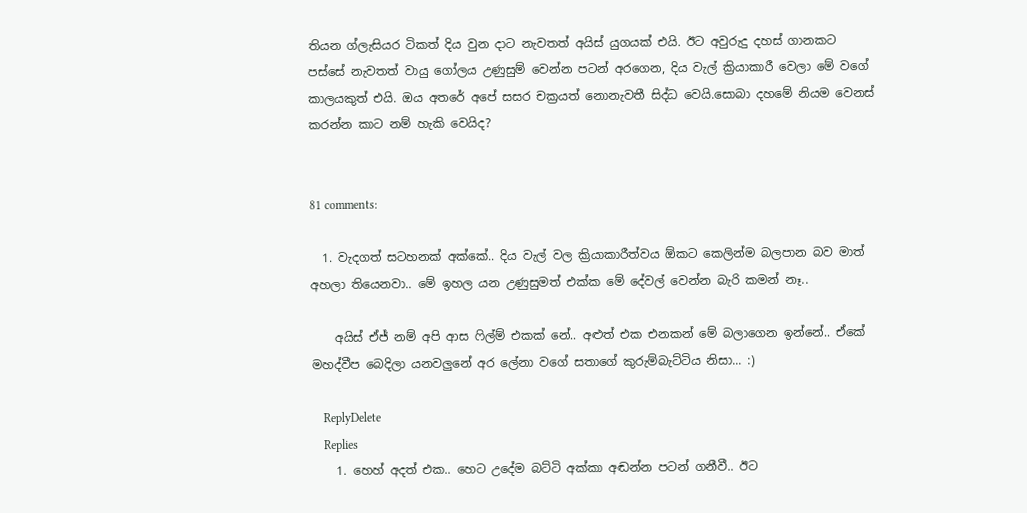තියන ග්ලැසියර ටිකත් දිය වුන දාට නැවතත් අයිස් යුගයක් එයි. ඊට අවුරුදු දහස් ගානකට පස්සේ නැවතත් වායු ගෝලය උණුසුම් වෙන්න පටන් අරගෙන, දිය වැල් ක්‍රියාකාරී වෙලා මේ වගේ කාලයකුත් එයි. ඔය අතරේ අපේ සසර චක්‍රයත් නොනැවතී සිද්ධ වෙයි.සොබා දහමේ නියම වෙනස් කරන්න කාට නම් හැකි වෙයිද?


81 comments:

  1. වැදගත් සටහනක් අක්කේ.. දිය වැල් වල ක්‍රියාකාරීත්වය ඕකට කෙලින්ම බලපාන බව මාත් අහලා තියෙනවා.. මේ ඉහල යන උණුසුමත් එක්ක මේ දේවල් වෙන්න බැරි කමන් නෑ..

    අයිස් ඒජ් නම් අපි ආස ෆිල්ම් එකක් නේ.. අළුත් එක එනකන් මේ බලාගෙන ඉන්නේ.. ඒකේ මහද්වීප බෙදිලා යනවලුනේ අර ලේනා වගේ සතාගේ කුරුම්බැට්ටිය නිසා... :)

    ReplyDelete
    Replies
    1. හෙහ් අදත් එක.. හෙට උදේම බට්ටි අක්කා අඬන්න පටන් ගනීවී.. ඊට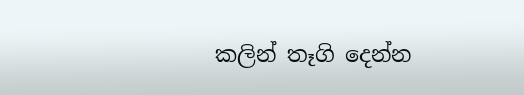කලින් තෑගි දෙන්න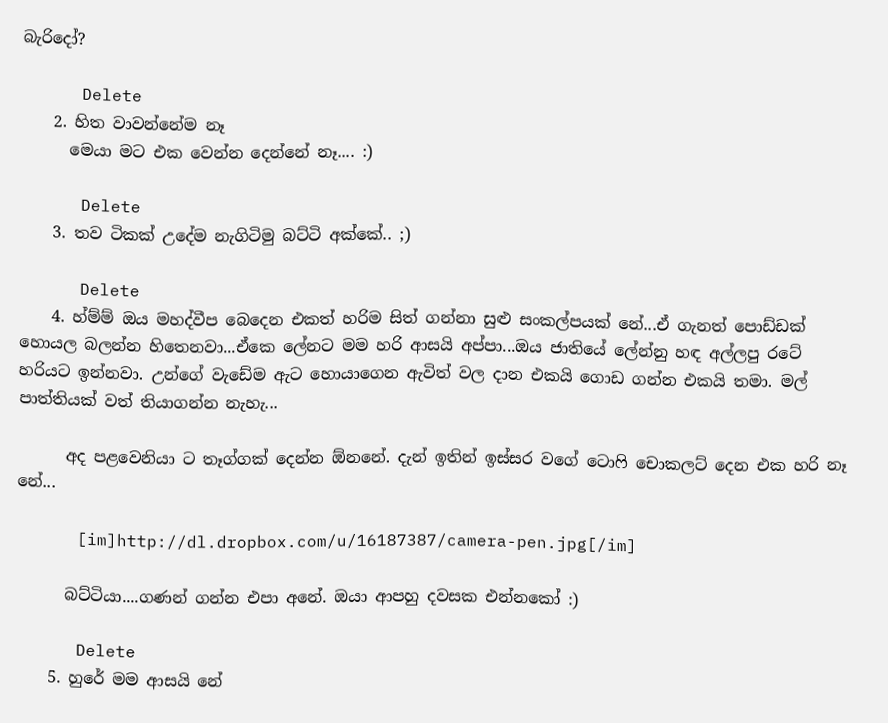බැරිදෝ?

      Delete
    2. හිත වාවන්නේම නෑ
      මෙයා මට එක වෙන්න දෙන්නේ නෑ.... :)

      Delete
    3. තව ටිකක් උදේම නැගිටිමු බට්ටි අක්කේ.. ;)

      Delete
    4. හ්ම්ම් ඔය මහද්වීප බෙදෙන එකත් හරිම සිත් ගන්නා සුළු සංකල්පයක් නේ...ඒ ගැනත් පොඩ්ඩක් හොයල බලන්න හිතෙනවා...ඒකෙ ලේනට මම හරි ආසයි අප්පා...ඔය ජාතියේ ලේන්නු හඳ අල්ලපු රටේ හරියට ඉන්නවා. උන්ගේ වැඩේම ඇට හොයාගෙන ඇවිත් වල දාන එකයි ගොඩ ගන්න එකයි තමා. මල් පාත්තියක් වත් තියාගන්න නැහැ...

      අද පළවෙනියා ට තෑග්ගක් දෙන්න ඕනනේ. දැන් ඉතින් ඉස්සර වගේ ටොෆි චොකලට් දෙන එක හරි නෑ නේ...

      [im]http://dl.dropbox.com/u/16187387/camera-pen.jpg[/im]

      බට්ටියා....ගණන් ගන්න එපා අනේ. ඔයා ආපහු දවසක එන්නකෝ :)

      Delete
    5. හුරේ මම ආසයි නේ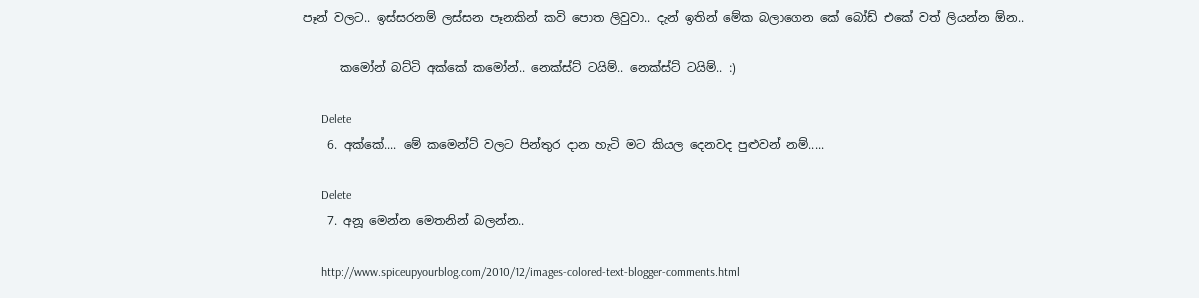පෑන් වලට.. ඉස්සරනම් ලස්සන පෑනකින් කවි පොත ලිවුවා.. දැන් ඉතින් මේක බලාගෙන කේ බෝඩ් එකේ වත් ලියන්න ඕන..

      කමෝන් බට්ටි අක්කේ කමෝන්.. නෙක්ස්ට් ටයිම්.. නෙක්ස්ට් ටයිම්.. :)

      Delete
    6. අක්කේ.... මේ කමෙන්ට් වලට පින්තුර දාන හැටි මට කියල දෙනවද පුළුවන් නම්.....

      Delete
    7. අනූ මෙන්න මෙතනින් බලන්න..

      http://www.spiceupyourblog.com/2010/12/images-colored-text-blogger-comments.html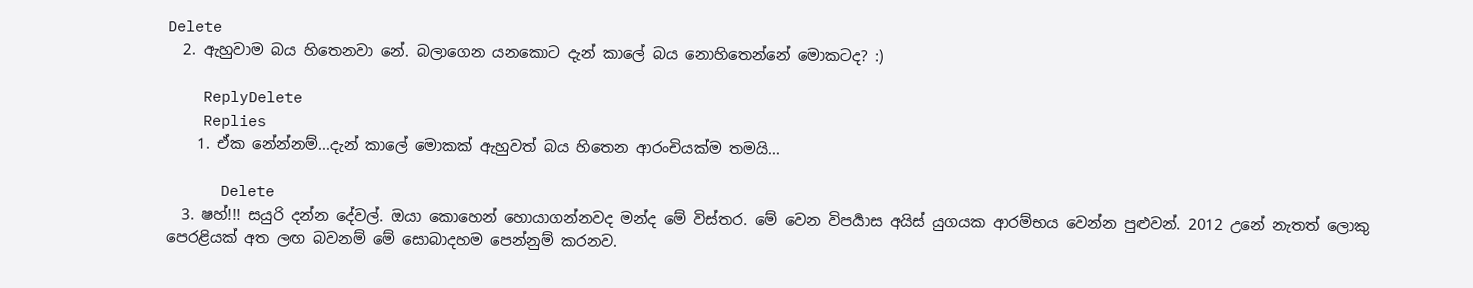Delete
  2. ඇහුවාම බය හිතෙනවා නේ. බලාගෙන යනකොට දැන් කාලේ බය නොහිතෙන්නේ මොකටද? :)

    ReplyDelete
    Replies
    1. ඒක නේන්නම්...දැන් කාලේ මොකක් ඇහුවත් බය හිතෙන ආරංචියක්ම තමයි...

      Delete
  3. ෂහ්!!! සයුරි දන්න දේවල්. ඔයා කොහෙන් හොයාගන්නවද මන්ද මේ විස්තර. මේ වෙන විපර්‍යාස අයිස් යුගයක ආරම්භය වෙන්න පුළුවන්. 2012 උනේ නැතත් ලොකු පෙරළියක් අත ලඟ බවනම් මේ සොබාදහම පෙන්නුම් කරනව.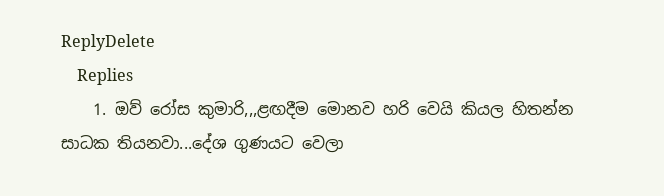ReplyDelete
    Replies
    1. ඔව් රෝස කුමාරි,,,ළඟදීම මොනව හරි වෙයි කියල හිතන්න සාධක තියනවා...දේශ ගුණයට වෙලා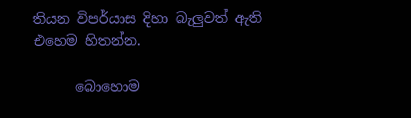තියන විපර්යාස දිහා බැලුවත් ඇති එහෙම හිතන්න.

      බොහොම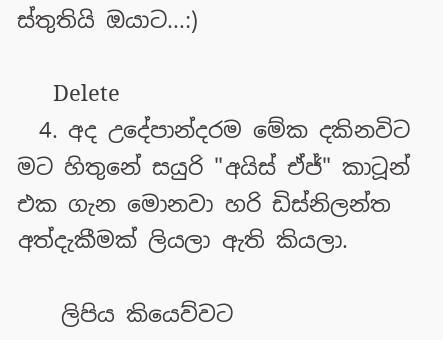ස්තුතියි ඔයාට...:)

      Delete
  4. අද උදේපාන්දරම මේක දකිනවිට මට හිතුනේ සයුරි "අයිස් ඒජ්" කාටූන් එක ගැන මොනවා හරි ඩිස්නිලන්ත අත්දැකීමක් ලියලා ඇති කියලා.

    ලිපිය කියෙව්වට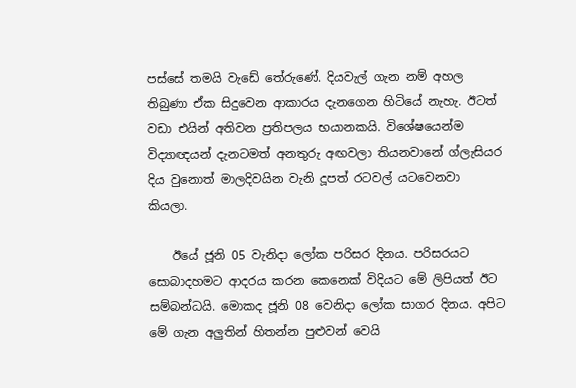පස්සේ තමයි වැඩේ තේරුණේ. දියවැල් ගැන නම් අහල තිබුණා ඒක සිදුවෙන ආකාරය දැනගෙන හිටියේ නැහැ. ඊටත් වඩා එයින් අතිවන ප්‍රතිපලය භයානකයි. විශේෂයෙන්ම විද්‍යාඥයන් දැනටමත් අනතුරු අඟවලා තියනවානේ ග්ලැසියර දිය වුනොත් මාලදිවයින වැනි දූපත් රටවල් යටවෙනවා කියලා.

    ඊයේ ජූනි 05 වැනිදා ‍ලෝක පරිසර දිනය. පරිසරයට සොබාදහමට ආදරය කරන කෙනෙක් විදියට මේ ලිපියත් ඊට සම්බන්ධයි. මොකද ජූනි 08 වෙනිදා ලෝක සාගර දිනය. අපිට මේ ගැන අලුතින් හිතන්න පුළුවන් වෙයි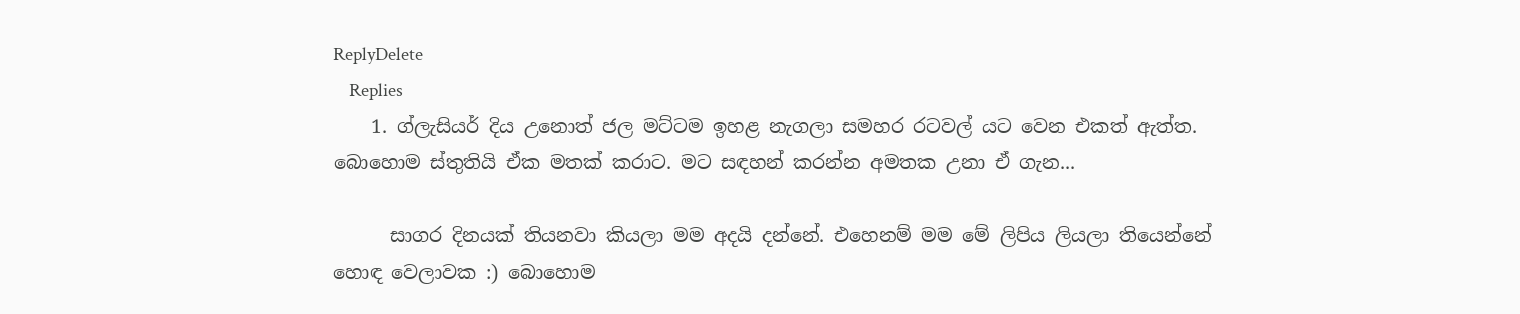ReplyDelete
    Replies
    1. ග්ලැසියර් දිය උනොත් ජල මට්ටම ඉහළ නැගලා සමහර රටවල් යට වෙන එකත් ඇත්ත. බොහොම ස්තුතියි ඒක මතක් කරාට. මට සඳහන් කරන්න අමතක උනා ඒ ගැන...

      සාගර දිනයක් තියනවා කියලා මම අදයි දන්නේ. එහෙනම් මම මේ ලිපිය ලියලා තියෙන්නේ හොඳ වෙලාවක :) බොහොම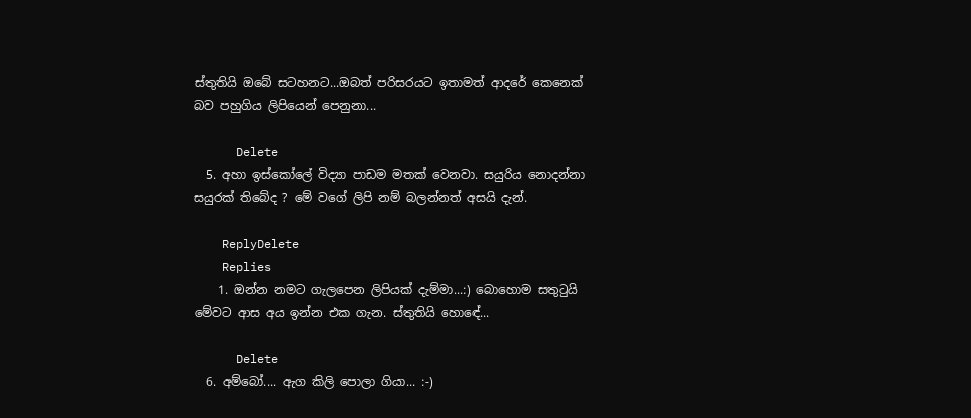ස්තුතියි ඔබේ සටහනට...ඔබත් පරිසරයට ඉතාමත් ආදරේ කෙනෙක් බව පහුගිය ලිපියෙන් පෙනුනා...

      Delete
  5. අහා ඉස්කෝලේ විද්‍යා පාඩම මතක් වෙනවා. සයුරිය නොදන්නා සයුරක් තිබේද ? මේ වගේ ලිපි නම් බලන්නත් අසයි දැන්.

    ReplyDelete
    Replies
    1. ඔන්න නමට ගැලපෙන ලිපියක් දැම්මා...:) බොහොම සතුටුයි මේවට ආස අය ඉන්න එක ගැන. ස්තුතියි හොඳේ...

      Delete
  6. අම්බෝ.... ඇග කිලි පොලා ගියා... :-)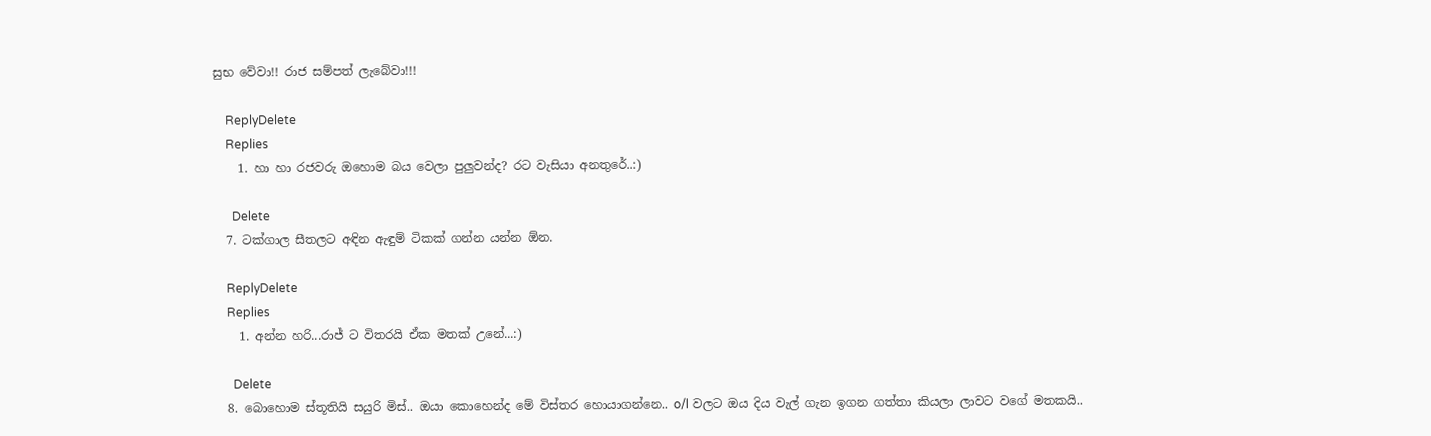සුභ වේවා!! රාජ සම්පත් ලැබේවා!!!

    ReplyDelete
    Replies
    1. හා හා රජවරු ඔහොම බය වෙලා පුලුවන්ද? රට වැසියා අනතුරේ..:)

      Delete
  7. ටක්ගාල සීතලට අඳින ඇඳුම් ටිකක් ගන්න යන්න ඕන.

    ReplyDelete
    Replies
    1. අන්න හරි...රාජ් ට විතරයි ඒක මතක් උනේ...:)

      Delete
  8. බොහොම ස්තූතියි සයුරි මිස්.. ඔයා කොහෙන්ද මේ විස්තර හොයාගන්නෙ.. o/l වලට ඔය දිය වැල් ගැන ඉගන ගත්තා කියලා ලාවට වගේ මතකයි..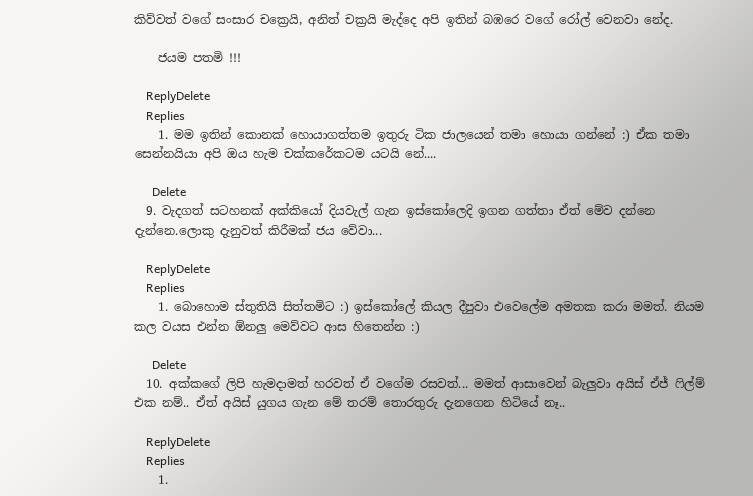කිව්වත් වගේ සංසාර චක්‍රෙයි, අනිත් චක්‍රයි මැද්දෙ අපි ඉතින් බඹරෙ වගේ රෝල් වෙනවා නේද.

    ජයම පතමි !!!

    ReplyDelete
    Replies
    1. මම ඉතින් කොනක් හොයාගත්තම ඉතුරු ටික ජාලයෙන් තමා හොයා ගන්නේ :) ඒක තමා සෙන්නයියා අපි ඔය හැම චක්කරේකටම යටයි නේ....

      Delete
  9. වැදගත් සටහනක් අක්කියෝ දියවැල් ගැන ඉස්කෝලෙදි ඉගන ගත්තා ඒත් මේව දන්නෙ දැන්නෙ.ලොකු දැනුවත් කිරීමක් ජය වේවා...

    ReplyDelete
    Replies
    1. බොහොම ස්තුතියි සිත්තමිට :) ඉස්කෝලේ කියල දීපුවා එවෙලේම අමතක කරා මමත්. නියම කල වයස එන්න ඕනලු මෙව්වට ආස හිතෙන්න :)

      Delete
  10. අක්කගේ ලිපි හැමදාමත් හරවත් ඒ වගේම රසවත්... මමත් ආසාවෙන් බැලුවා අයිස් ඒජ් ‍ෆිල්ම් එක නම්.. ඒත් අයිස් යුගය ගැන මේ තරම් තොරතුරු දැනගෙන හිටියේ නෑ..

    ReplyDelete
    Replies
    1.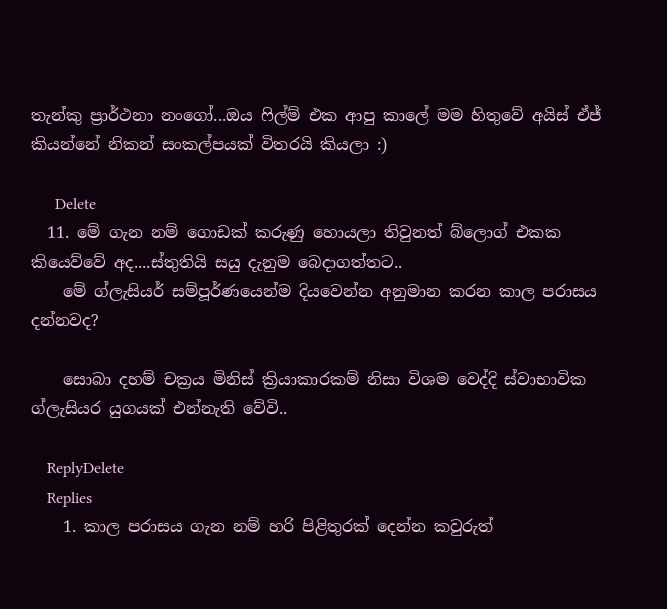තැන්කු ප්‍රාර්ථනා නංගෝ...ඔය ෆිල්ම් එක ආපු කාලේ මම හිතුවේ අයිස් ඒජ් කියන්නේ නිකන් සංකල්පයක් විතරයි කියලා :)

      Delete
  11. මේ ගැන නම් ගොඩක් කරුණු හොයලා තිවුනත් බ්ලොග් එකක කියෙව්වේ අද....ස්තුතියි සයු දැනුම බෙදාගත්තට..
    මේ ග්ලැසියර් සම්පූර්ණයෙන්ම දියවෙන්න අනුමාන කරන කාල පරාසය දන්නවද?

    සොබා දහම් චක්‍රය මිනිස් ක්‍රියාකාරකම් නිසා විශම වෙද්දි ස්වාභාවික ග්ලැසියර යුගයක් එන්නැති වේවි..

    ReplyDelete
    Replies
    1. කාල පරාසය ගැන නම් හරි පිළිතුරක් දෙන්න කවුරුත්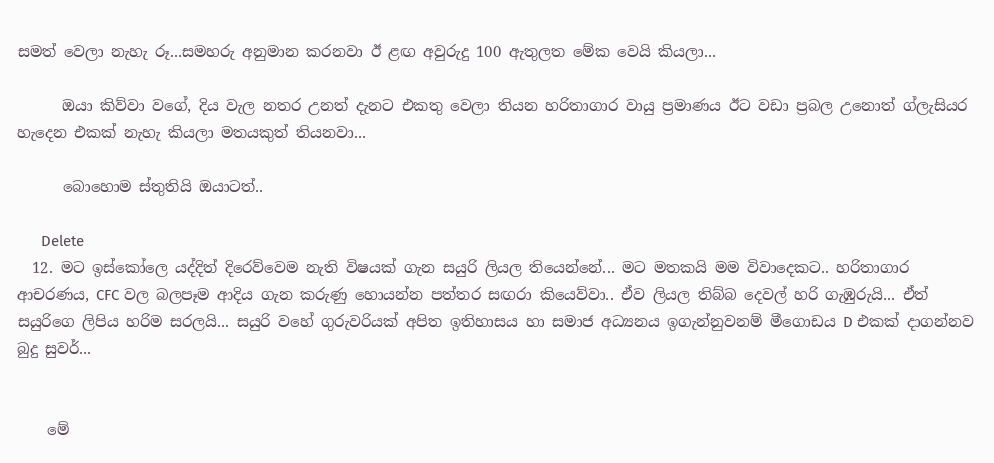සමත් වෙලා නැහැ රූ...සමහරු අනුමාන කරනවා ඊ ළඟ අවුරුදු 100 ඇතුලත මේක වෙයි කියලා...

      ඔයා කිව්වා වගේ, දිය වැල නතර උනත් දැනට එකතු වෙලා තියන හරිතාගාර වායු ප්‍රමාණය ඊට වඩා ප්‍රබල උනොත් ග්ලැසියර හැදෙන එකක් නැහැ කියලා මතයකුත් තියනවා...

      බොහොම ස්තුතියි ඔයාටත්..

      Delete
  12. මට ඉස්කෝලෙ යද්දිත් දිරෙව්වෙම නැති විෂයක් ගැන සයුරි ලියල තියෙන්නේ... මට මතකයි මම විවාදෙකට.. හරිතාගාර ආචරණය, CFC වල බලපෑම ආදිය ගැන කරුණු හොයන්න පත්තර සඟරා කියෙව්වා.. ඒව ලියල තිබ්බ දෙවල් හරි ගැඹුරුයි... ඒත් සයුරිගෙ ලිපිය හරිම සරලයි... සයුරි වහේ ගුරුවරියක් අපිත ඉතිහාසය හා සමාජ අධ්‍යනය ඉගැන්නුවනම් මීගොඩය D එකක් දාගන්නව බුදු සුවර්...


    මේ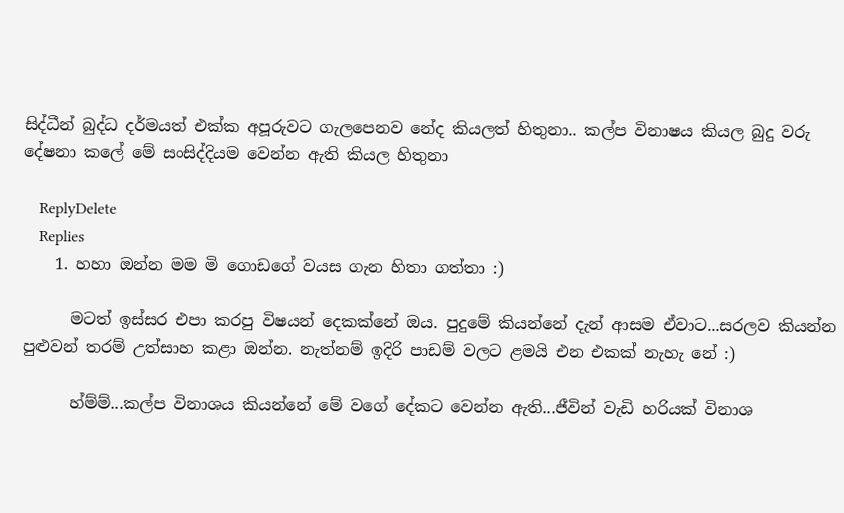සිද්ධීන් බුද්ධ දර්මයත් එක්ක අපූරුවට ගැලපෙනව නේද කියලත් හිතුනා.. කල්ප විනාෂය කියල බුදු වරු දේෂනා කලේ මේ සංසිද්දියම වෙන්න ඇති කියල හිතුනා

    ReplyDelete
    Replies
    1. හහා ඔන්න මම මි ගොඩගේ වයස ගැන හිතා ගත්තා :)

      මටත් ඉස්සර එපා කරපු විෂයන් දෙකක්නේ ඔය. පුදුමේ කියන්නේ දැන් ආසම ඒවාට...සරලව කියන්න පුළුවන් තරම් උත්සාහ කළා ඔන්න. නැත්නම් ඉදිරි පාඩම් වලට ළමයි එන එකක් නැහැ නේ :)

      හ්ම්ම්...කල්ප විනාශය කියන්නේ මේ වගේ දේකට වෙන්න ඇති...ජීවින් වැඩි හරියක් විනාශ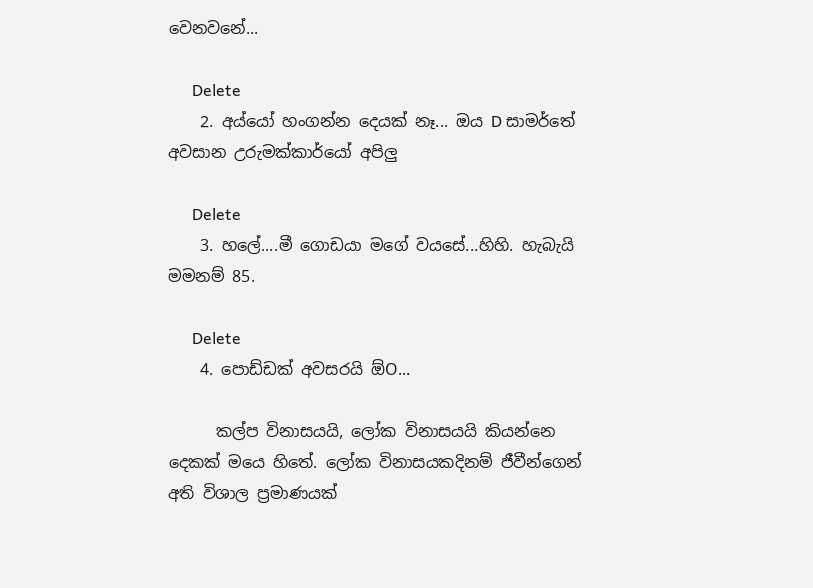වෙනවනේ...

      Delete
    2. අය්යෝ හංගන්න දෙයක් නෑ... ඔය D සාමර්තේ අවසාන උරුමක්කාර්යෝ අපිලු

      Delete
    3. හලේ....මී ගොඩයා මගේ වයසේ...හිහි. හැබැයි මමනම් 85.

      Delete
    4. පොඩ්ඩක් අවසරයි ඕO...

      කල්ප විනාසයයි, ලෝක විනාසයයි කියන්නෙ දෙකක් මයෙ හිතේ. ලෝක විනාසයකදිනම් ජීවීන්ගෙන් අති විශාල ප්‍රමාණයක්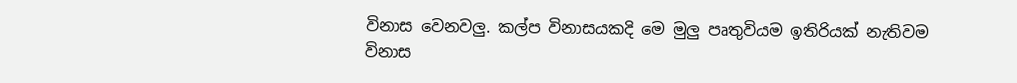විනාස වෙනවලු. කල්ප විනාසයකදි මෙ මුලු පෘතුවියම ඉතිරියක් නැතිවම විනාස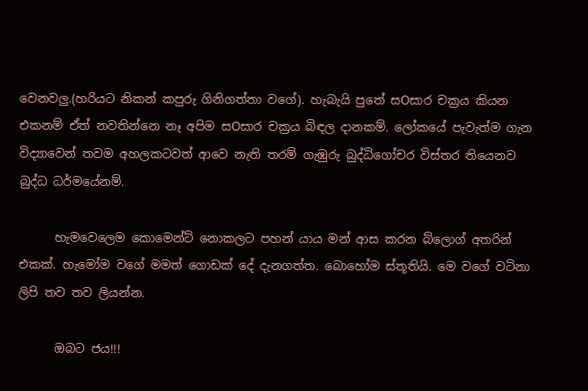වෙනවලු.(හරියට නිකන් කපුරු ගිනිගත්තා වගේ). හැබැයි පුතේ සOසාර චක්‍රය කියන එකනම් ඒත් නවතින්නෙ නෑ අපිම සOසාර චක්‍රය බිඳල දානකම්. ලෝකයේ පැවැත්ම ගැන විද්‍යාවෙන් තවම අහලකටවත් ආවෙ නැති තරම් ගැඹුරු බුද්ධිගෝචර විස්තර තියෙනව බුද්ධ ධර්මයේනම්.

      හැමවෙලෙම කොමෙන්ට් නොකලට පහන් යාය මන් ආස කරන බ්ලොග් අතරින් එකක්. හැමෝම වගේ මමත් ගොඩක් දේ දැනගත්ත. බොහෝම ස්තූතියි. මෙ වගේ වටිනා ලිපි තව තව ලියන්න.

      ඔබට ජය!!!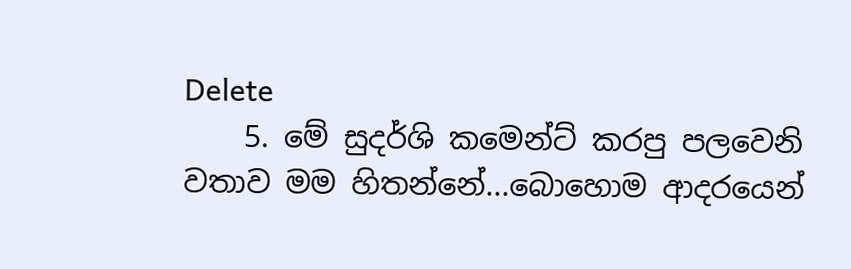Delete
    5. මේ සුදර්ශි කමෙන්ට් කරපු පලවෙනි වතාව මම හිතන්නේ...බොහොම ආදරයෙන්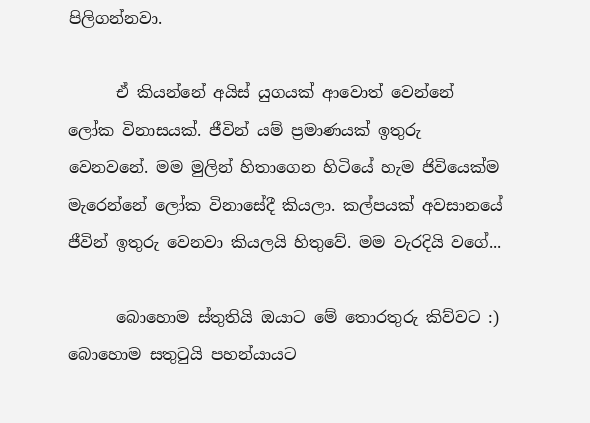පිලිගන්නවා.

      ඒ කියන්නේ අයිස් යුගයක් ආවොත් වෙන්නේ ලෝක විනාසයක්. ජීවින් යම් ප්‍රමාණයක් ඉතුරු වෙනවනේ. මම මුලින් හිතාගෙන හිටියේ හැම ජිවියෙක්ම මැරෙන්නේ ලෝක විනාසේදී කියලා. කල්පයක් අවසානයේ ජීවින් ඉතුරු වෙනවා කියලයි හිතුවේ. මම වැරදියි වගේ...

      බොහොම ස්තුතියි ඔයාට මේ තොරතුරු කිව්වට :) බොහොම සතුටුයි පහන්යායට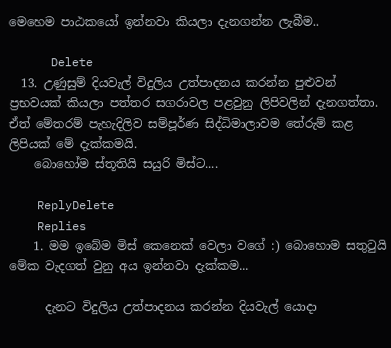මෙහෙම පාඨකයෝ ඉන්නවා කියලා දැනගන්න ලැබීම..

      Delete
  13. උණුසුම් දියවැල් විදුලිය උත්පාදනය කරන්න පුළුවන් ප්‍රභවයක් කියලා පත්තර සගරාවල පළවුනු ලිපිවලින් දැනගත්තා. ඒත් මේතරම් පැහැදිලිව සම්පූර්ණ සිද්ධිමාලාවම තේරුම් කළ ලිපියක් මේ දැක්කමයි.
    බොහෝම ස්තූතියි සයුරි මිස්ට....

    ReplyDelete
    Replies
    1. මම ඉබේම මිස් කෙනෙක් වෙලා වගේ :) බොහොම සතුටුයි මේක වැදගත් වුනු අය ඉන්නවා දැක්කම...

      දැනට විදුලිය උත්පාදනය කරන්න දියවැල් යොදා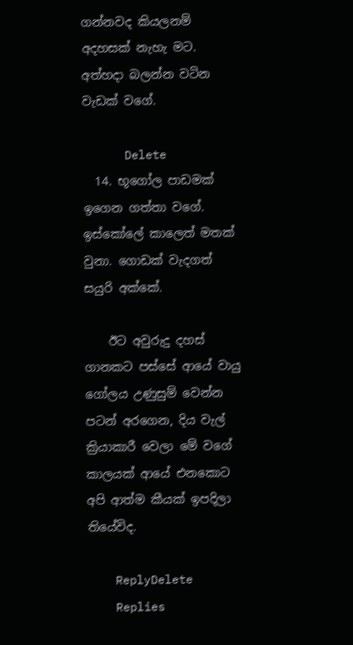ගන්නවද කියලනම් අදහසක් නැහැ මට. අත්හදා බලන්න වටින වැඩක් වගේ.

      Delete
  14. භූගෝල පාඩමක් ඉගෙන ගත්තා වගේ. ඉස්කෝලේ කාලෙත් මතක් වුනා. ගොඩක් වැදගත් සයුරි අක්කේ.

    ඊට අවුරුදු දහස් ගානකට පස්සේ ආයේ වායු ගෝලය උණුසුම් වෙන්න පටන් අරගෙන, දිය වැල් ක්‍රියාකාරී වෙලා මේ වගේ කාලයක් ආයේ එනකොට අපි ආත්ම කීයක් ඉපදිලා තියේවිද.

    ReplyDelete
    Replies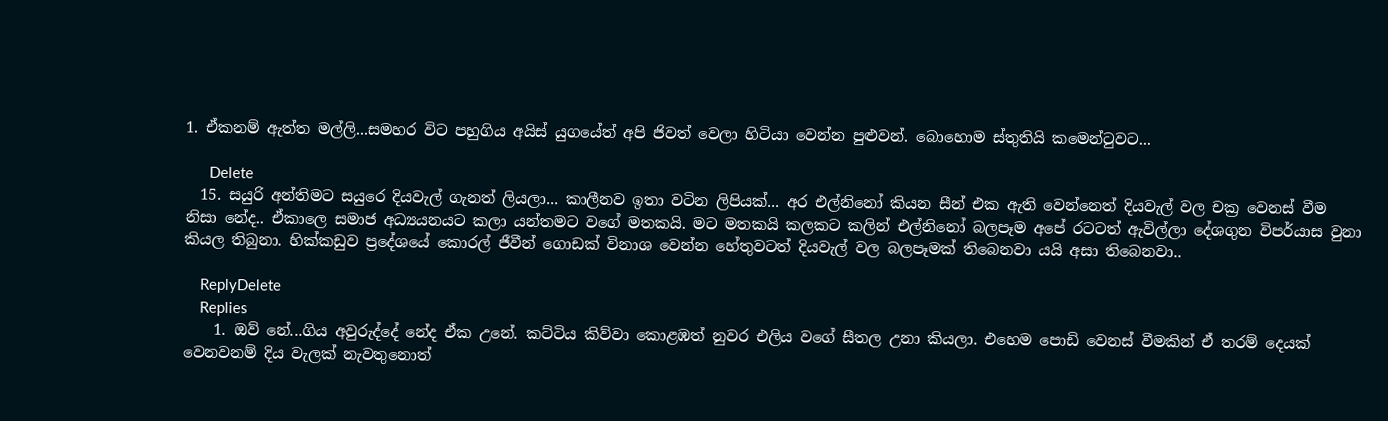1. ඒකනම් ඇත්ත මල්ලි...සමහර විට පහුගිය අයිස් යුගයේත් අපි ජිවත් වෙලා හිටියා වෙන්න පුළුවන්. බොහොම ස්තුතියි කමෙන්ටුවට...

      Delete
  15. සයුරි අන්තිමට සයුරෙ දියවැල් ගැනත් ලියලා... කාලීනව ඉතා වටින ලිපියක්... අර එල්නිනෝ කියන සීන් එක ඇති වෙන්නෙත් දියවැල් වල චක්‍ර වෙනස් වීම නිසා නේද.. ඒකාලෙ සමාජ අධ්‍යයනයට කලා යන්තමට වගේ මතකයි. මට මතකයි කලකට කලින් එල්නිනෝ බලපෑම අපේ රටටත් ඇවිල්ලා දේශගුන විපර්යාස වුනා කියල තිබුනා. හික්කඩුව ප්‍රදේශයේ කොරල් ජීවීන් ගොඩක් විනාශ වෙන්න හේතුවටත් දියවැල් වල බලපෑමක් තිබෙනවා යයි අසා තිබෙනවා..

    ReplyDelete
    Replies
    1. ඔව් නේ...ගිය අවුරුද්දේ නේද ඒක උනේ. කට්ටිය කිව්වා කොළඹත් නුවර එලිය වගේ සීතල උනා කියලා. එහෙම පොඩි වෙනස් වීමකින් ඒ තරම් දෙයක් වෙනවනම් දිය වැලක් නැවතුනොත්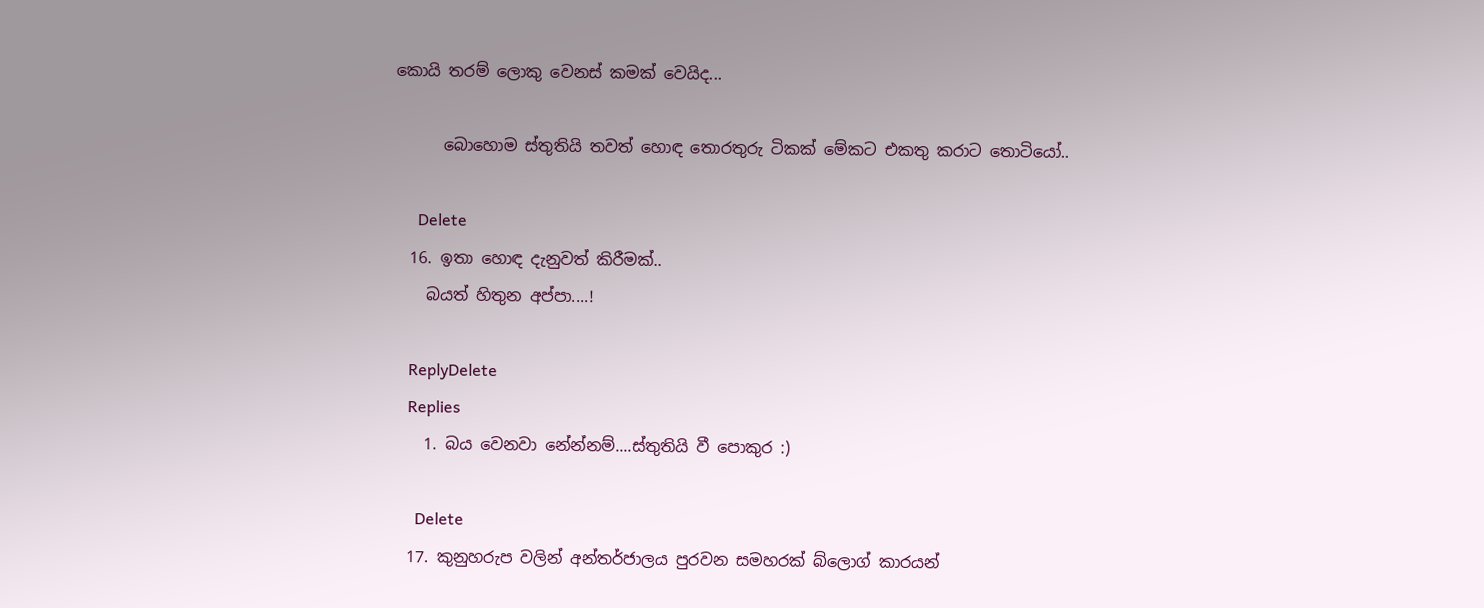කොයි තරම් ලොකු වෙනස් කමක් වෙයිද...

      බොහොම ස්තුතියි තවත් හොඳ තොරතුරු ටිකක් මේකට එකතු කරාට තොටියෝ..

      Delete
  16. ඉතා හොඳ දැනුවත් කිරීමක්..
    බයත් හිතුන අප්පා....!

    ReplyDelete
    Replies
    1. බය වෙනවා නේන්නම්....ස්තුතියි වී පොකුර :)

      Delete
  17. කුනුහරුප වලින් අන්තර්ජාලය පුරවන සමහරක් ‍බ්ලොග් කාරයන්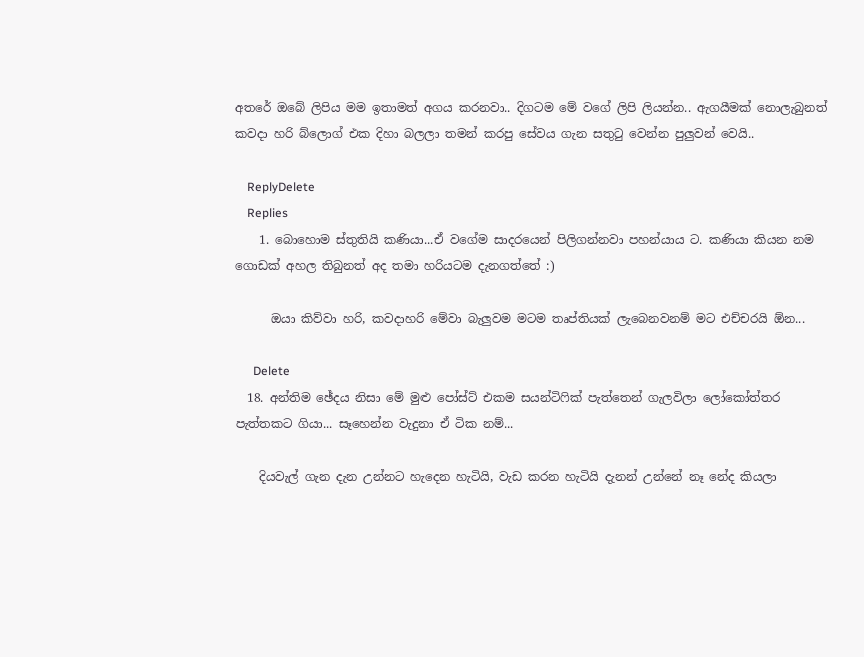අතරේ ඔබේ ලිපිය මම ඉතාමත් අගය කරනවා.. දිගටම මේ වගේ ලිපි ලියන්න.. ඇගයීමක් නොලැබුනත් කවදා හරි බ්ලොග් එක දිහා බලලා තමන් කරපු සේවය ගැන සතුටු වෙන්න පුලුවන් වෙයි..

    ReplyDelete
    Replies
    1. බොහොම ස්තුතියි කණියා...ඒ වගේම සාදරයෙන් පිලිගන්නවා පහන්යාය ට. කණියා කියන නම ගොඩක් අහල තිබුනත් අද තමා හරියටම දැනගත්තේ :)

      ඔයා කිව්වා හරි, කවදාහරි මේවා බැලුවම මටම තෘප්තියක් ලැබෙනවනම් මට එච්චරයි ඕන...

      Delete
  18. අන්තිම ඡේදය නිසා මේ මුළු පෝස්ට් එකම සයන්ටිෆික් පැත්තෙන් ගැලවිලා ලෝකෝත්තර පැත්තකට ගියා... සෑහෙන්න වැදුනා ඒ ටික නම්...

    දියවැල් ගැන දැන උන්නට හැදෙන හැටියි, වැඩ කරන හැටියි දැනන් උන්නේ නෑ නේද කියලා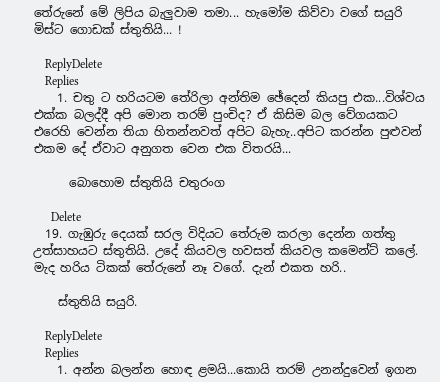තේරුනේ මේ ලිපිය බැලුවාම තමා... හැමෝම කිව්වා වගේ සයුරි මිස්ට ගොඩක් ස්තුතියි... !

    ReplyDelete
    Replies
    1. චතු ට හරියටම තේරිලා අන්තිම ඡේදෙන් කියපු එක...විශ්වය එක්ක බලද්දී අපි මොන තරම් පුංචිද? ඒ කිසිම බල වේගයකට එරෙහි වෙන්න තියා හිතන්නවත් අපිට බැහැ..අපිට කරන්න පුළුවන් එකම දේ ඒවාට අනුගත වෙන එක විතරයි...

      බොහොම ස්තුතියි චතුරංග

      Delete
  19. ගැඹුරු දෙයක් සරල විදියට තේරුම කරලා දෙන්න ගත්තු උත්සාහයට ස්තුතියි. උදේ කියවල හවසත් කියවල කමෙන්ට් කලේ. මැද හරිය ටිකක් තේරුනේ නෑ වගේ. දැන් එකත හරි..

    ස්තුතියි සයුරි.

    ReplyDelete
    Replies
    1. අන්න බලන්න හොඳ ළමයි...කොයි තරම් උනන්දුවෙන් ඉගන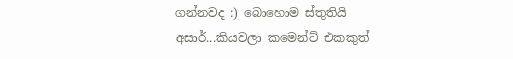ගන්නවද :) බොහොම ස්තුතියි අසාර්...කියවලා කමෙන්ට් එකකුත්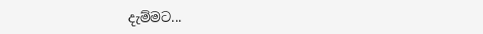දැම්මට...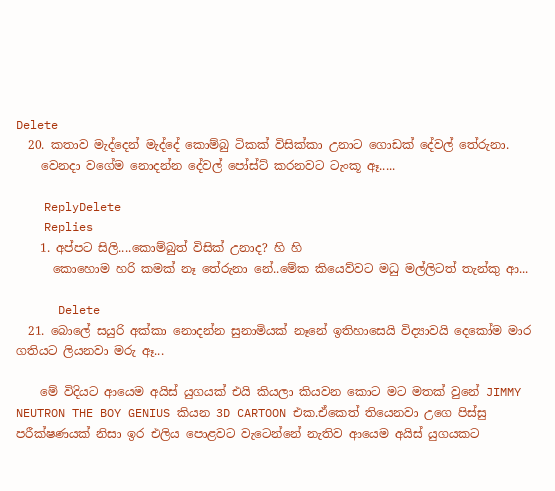Delete
  20. කතාව මැද්දෙන් මැද්දේ කොම්බු ටිකක් විසික්කා උනාට ගොඩක් දේවල් තේරුනා.
    වෙනදා වගේම නොදන්න දේවල් පෝස්ට් කරනවට ටැංකූ ඈ.....

    ReplyDelete
    Replies
    1. අප්පට සිලි....කොම්බුත් විසික් උනාද? හි හි
      කොහොම හරි කමක් නෑ තේරුනා නේ..මේක කියෙව්වට මධු මල්ලිටත් තැන්කු ආ...

      Delete
  21. බොලේ සයුරි අක්කා නොදන්න සුනාමියක් නෑනේ ඉතිහාසෙයි විද්‍යාවයි දෙකෝම මාර ගතියට ලියනවා මරු ඈ...

    මේ විදියට ආයෙම අයිස් යුගයක් එයි කියලා කියවන කොට මට මතක් වුනේ JIMMY NEUTRON THE BOY GENIUS කියන 3D CARTOON එක.ඒකෙත් තියෙනවා උගෙ පිස්සු පරීක්ෂණයක් නිසා ඉර එලිය පොළවට වැටෙන්නේ නැතිව ආයෙම අයිස් යුගයකට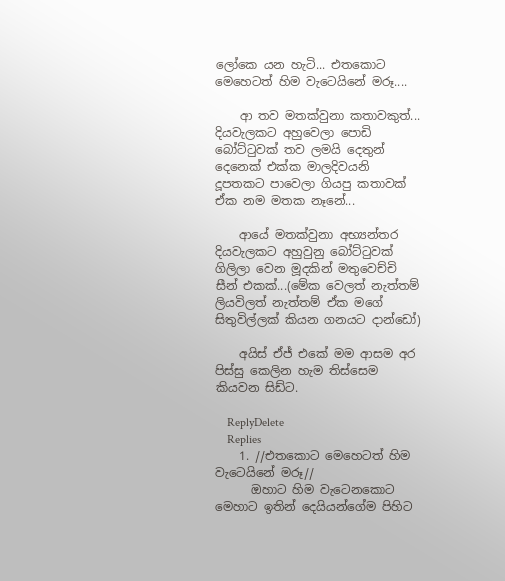ලෝකෙ යන හැටි... එතකොට මෙහෙටත් හිම වැටෙයිනේ මරූ....

    ආ තව මතක්වුනා කතාවකුත්... දියවැලකට අහුවෙලා පොඩි බෝට්ටුවක් තව ලමයි දෙතුන් දෙනෙක් එක්ක මාලදිවයනි දූපතකට පාවෙලා ගියපු කතාවක් ඒක නම මතක නෑනේ...

    ආයේ මතක්වුනා අභ්‍යන්තර දියවැලකට අහුවුනු බෝට්ටුවක් ගිලිලා වෙන මූදකින් මතුවෙච්චි සීන් එකක්...(මේක වෙලත් නැත්තම් ලියවිලත් නැත්තම් ඒක මගේ සිතුවිල්ලක් කියන ගනයට දාන්ඩෝ)

    අයිස් ඒජ් එකේ මම ආසම අර පිස්සු කෙලින හැම තිස්සෙම කියවන සිඩ්ට.

    ReplyDelete
    Replies
    1. //එතකොට මෙහෙටත් හිම වැටෙයිනේ මරූ//
      ඔහාට හිම වැටෙනකොට මෙහාට ඉතින් දෙයියන්ගේම පිහිට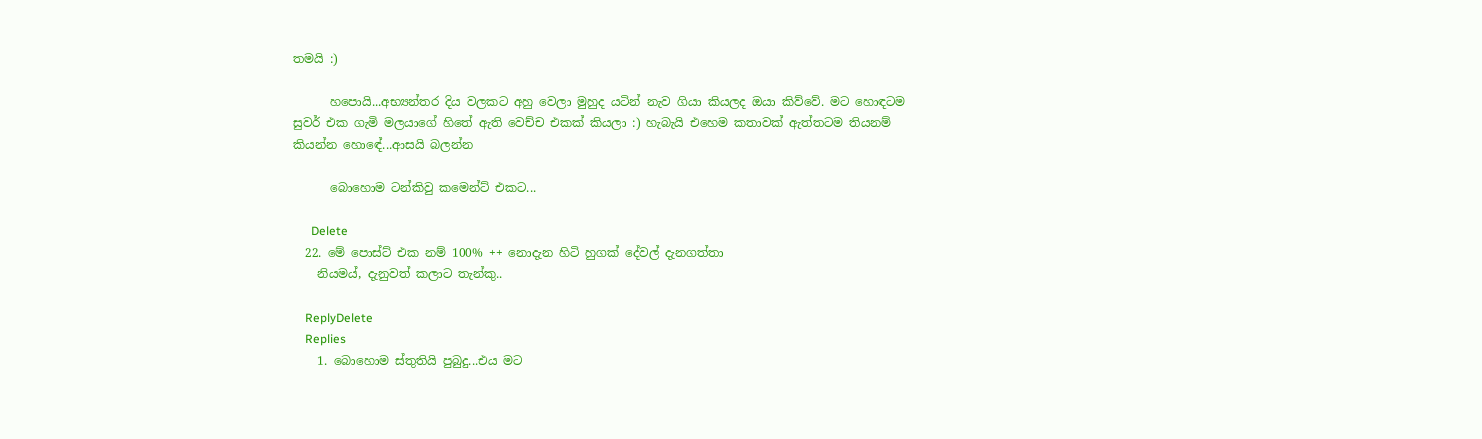තමයි :)

      හපොයි...අභ්‍යන්තර දිය වලකට අහු වෙලා මුහුද යටින් නැව ගියා කියලද ඔයා කිව්වේ. මට හොඳටම සුවර් එක ගැමි මලයාගේ හිතේ ඇති වෙච්ච එකක් කියලා :) හැබැයි එහෙම කතාවක් ඇත්තටම තියනම් කියන්න හොඳේ...ආසයි බලන්න

      බොහොම ටන්කිවු කමෙන්ට් එකට...

      Delete
  22. මේ පොස්ට් එක නම් 100% ++ නොදැන හිටි හුගක් දේවල් දැනගත්තා
    නියමය්, දැනුවත් කලාට තැන්කු..

    ReplyDelete
    Replies
    1. බොහොම ස්තුතියි පුබුදු...එය මට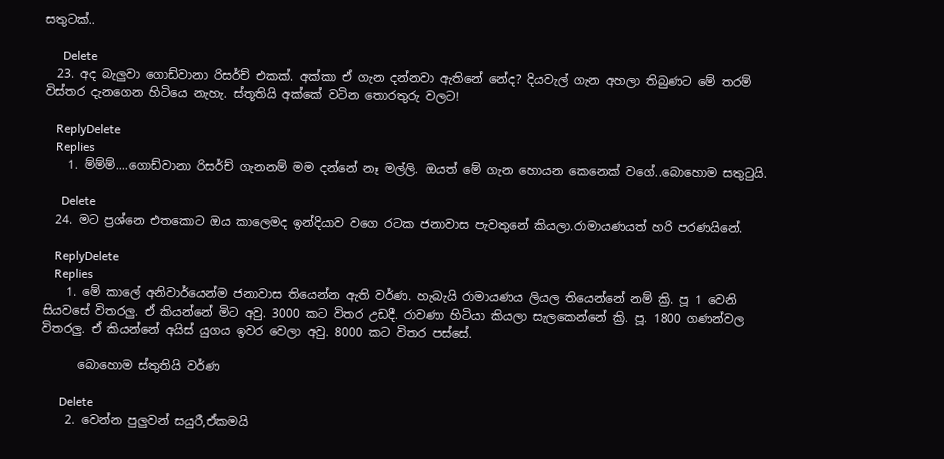සතුටක්..

      Delete
  23. අද බැලුවා ගොඩ්වානා රිසර්ච් එකක්. අක්කා ඒ ගැන දන්නවා ඇතිනේ නේද? දියවැල් ගැන අහලා තිබුණට මේ තරම් විස්තර දැනගෙන හිටියෙ නැහැ. ස්තූතියි අක්කේ වටින තොරතුරු වලට!

    ReplyDelete
    Replies
    1. ම්ම්ම්....ගොඩ්වානා රිසර්ච් ගැනනම් මම දන්නේ නෑ මල්ලි. ඔයත් මේ ගැන හොයන කෙනෙක් වගේ..බොහොම සතුටුයි.

      Delete
  24. මට ප්‍රශ්නෙ එතකොට ඔය කාලෙමද ඉන්දියාව වගෙ රටක ජනාවාස පැවතුනේ කියලා.රාමායණයත් හරි පරණයිනේ.

    ReplyDelete
    Replies
    1. මේ කාලේ අනිවාර්යෙන්ම ජනාවාස තියෙන්න ඇති වර්ණ. හැබැයි රාමායණය ලියල තියෙන්නේ නම් ක්‍රි. පූ 1 වෙනි සියවසේ විතරලු. ඒ කියන්නේ මිට අවු. 3000 කට විතර උඩදී. රාවණා හිටියා කියලා සැලකෙන්නේ ක්‍රි. පූ. 1800 ගණන්වල විතරලු. ඒ කියන්නේ අයිස් යුගය ඉවර වෙලා අවු. 8000 කට විතර පස්සේ.

      බොහොම ස්තුතියි වර්ණ

      Delete
    2. වෙන්න පුලුවන් සයුරී,ඒකමයි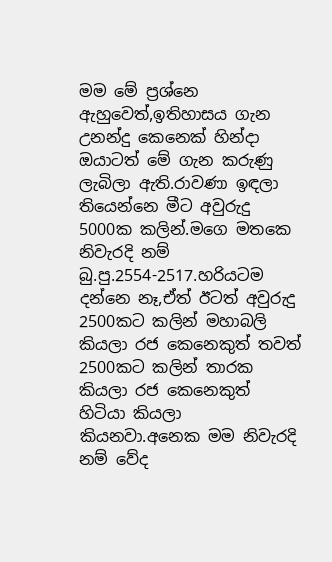මම මේ ප්‍රශ්නෙ ඇහුවෙත්,ඉතිහාසය ගැන උනන්දු කෙනෙක් හින්දා ඔයාටත් මේ ගැන කරුණු ලැබිලා ඇති.රාවණා ඉඳලා තියෙන්නෙ මීට අවුරුදු 5000ක කලින්.මගෙ මතකෙ නිවැරදි නම් බු.පු.2554-2517.හරියටම දන්නෙ නෑ,ඒත් ඊටත් අවුරුදු 2500කට කලින් මහාබලි කියලා රජ කෙනෙකුත් තවත් 2500කට කලින් තාරක කියලා රජ කෙනෙකුත් හිටියා කියලා කියනවා.අනෙක මම නිවැරදි නම් වේද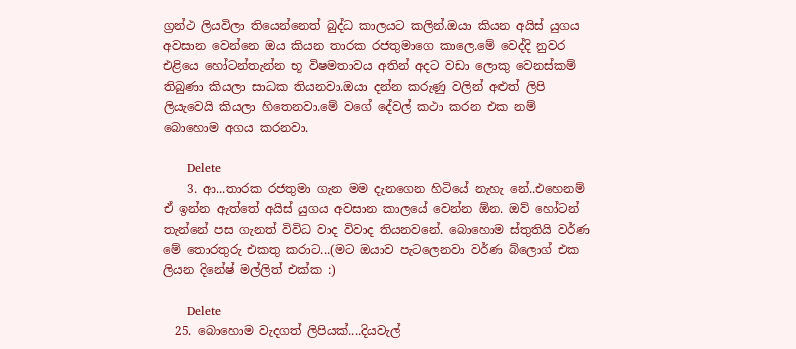ග්‍රන්ථ ලියවිලා තියෙන්නෙත් බුද්ධ කාලයට කලින්.ඔයා කියන අයිස් යුගය අවසාන වෙන්නෙ ඔය කියන තාරක රජතුමාගෙ කාලෙ.මේ වෙද්දි නුවර එළියෙ හෝටන්තැන්න භූ විෂමතාවය අතින් අදට වඩා ලොකු වෙනස්කම් තිබුණා කියලා සාධක තියනවා.ඔයා දන්න කරුණු වලින් අළුත් ලිපි ලියැවෙයි කියලා හිතෙනවා.මේ වගේ දේවල් කථා කරන එක නම් බොහොම අගය කරනවා.

      Delete
    3. ආ...තාරක රජතුමා ගැන මම දැනගෙන හිටියේ නැහැ නේ..එහෙනම් ඒ ඉන්න ඇත්තේ අයිස් යුගය අවසාන කාලයේ වෙන්න ඕන. ඔව් හෝටන් තැන්නේ පස ගැනත් විවිධ වාද විවාද තියනවනේ. බොහොම ස්තුතියි වර්ණ මේ තොරතුරු එකතු කරාට...(මට ඔයාව පැටලෙනවා වර්ණ බ්ලොග් එක ලියන දිනේෂ් මල්ලිත් එක්ක :)

      Delete
  25. බොහොම වැදගත් ලිපියක්....දියවැල්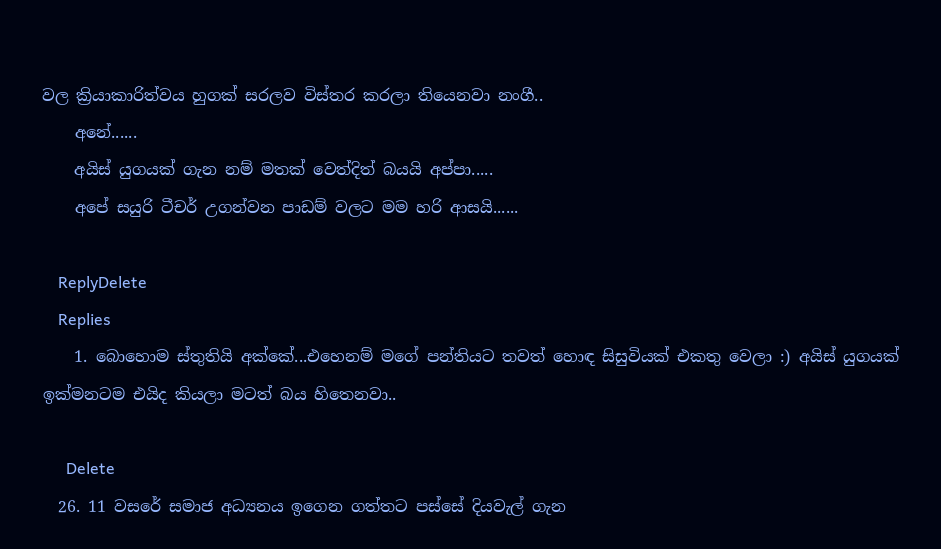වල ක්‍රියාකාරිත්වය හුගක් සරලව විස්තර කරලා ති‍යෙනවා නංගී..
    අනේ......
    අයිස් යුගයක් ගැන නම් මතක් වෙත්දිත් බයයි අප්පා.....
    අපේ සයුරි ටීචර් උගන්වන පාඩම් වලට මම හරි ආසයි......

    ReplyDelete
    Replies
    1. බොහොම ස්තුතියි අක්කේ...එහෙනම් මගේ පන්තියට තවත් හොඳ සිසුවියක් එකතු වෙලා :) අයිස් යුගයක් ඉක්මනටම එයිද කියලා මටත් බය හිතෙනවා..

      Delete
  26. 11 වසරේ සමාජ අධ්‍යනය ඉගෙන ගත්තට පස්සේ දියවැල් ගැන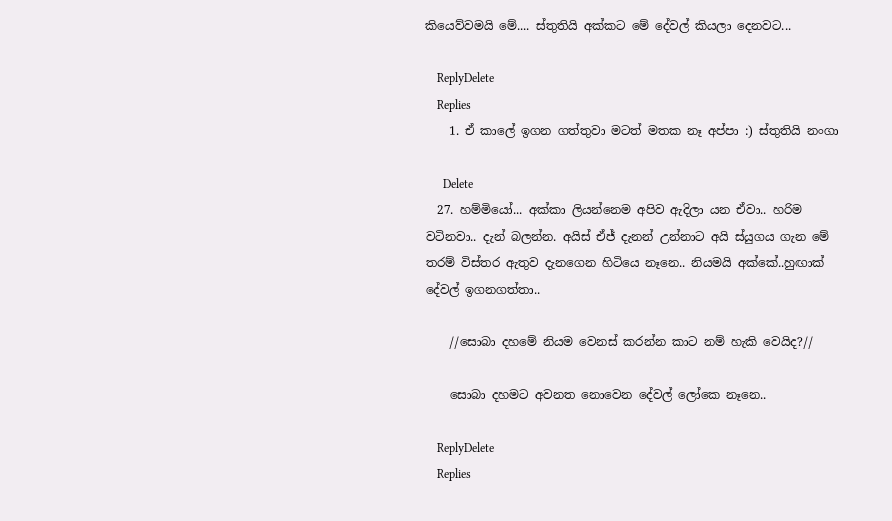කියෙව්වමයි මේ.... ස්තුතියි අක්කට මේ දේවල් කියලා දෙනවට...

    ReplyDelete
    Replies
    1. ඒ කාලේ ඉගන ගත්තුවා මටත් මතක නෑ අප්පා :) ස්තුතියි නංගා

      Delete
  27. හම්මියෝ... අක්කා ලියන්නෙම අපිව ඇදිලා යන ඒවා.. හරිම වටිනවා.. දැන් බලන්න. අයිස් ඒජ් දැනන් උන්නාට අයි ස්යුගය ගැන මේ තරම් විස්තර ඇතුව දැනගෙන හිටියෙ නෑනෙ.. නියමයි අක්කේ..හුඟාක් දේවල් ඉගනගත්තා..

    //සොබා දහමේ නියම වෙනස් කරන්න කාට නම් හැකි වෙයිද?//

    සොබා දහමට අවනත නොවෙන දේවල් ලෝකෙ නෑනෙ..

    ReplyDelete
    Replies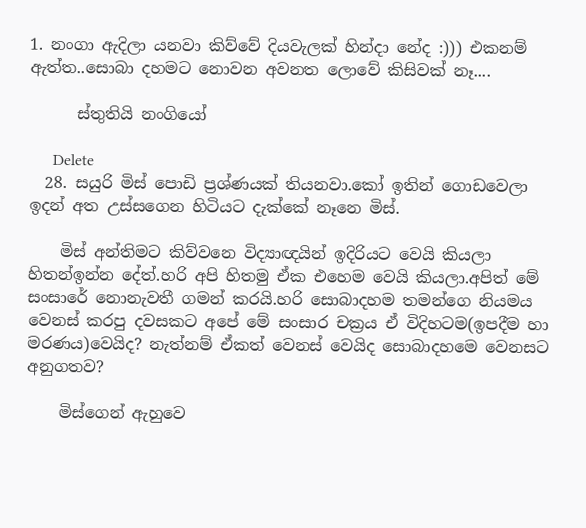1. නංගා ඇදිලා යනවා කිව්වේ දියවැලක් හින්දා නේද :))) එකනම් ඇත්ත..සොබා දහමට නොවන අවනත ලොවේ කිසිවක් නෑ....

      ස්තුතියි නංගියෝ

      Delete
  28. සයුරි මිස් පොඩි ප්‍රශ්ණයක් තියනවා.කෝ ඉතින් ගොඩවෙලා ඉදන් අත උස්සගෙන හිටියට දැක්කේ නෑනෙ මිස්.

    මිස් අන්තිමට කිව්වනෙ විද්‍යාඥයින් ඉදිරියට වෙයි කියලා හිතන්ඉන්න දේත්.හරි අපි හිතමු ඒක එහෙම වෙයි කියලා.අපිත් මේ සංසාරේ නොනැවතී ගමන් කරයි.හරි සොබාදහම තමන්ගෙ නියමය වෙනස් කරපු දවසකට අපේ මේ සංසාර චක්‍රය ඒ විදිහටම(ඉපදීම හා මරණය)වෙයිද? නැත්නම් ‍ඒකත් වෙනස් වෙයිද සොබාදහමෙ වෙනසට අනුගතව?

    මිස්ගෙන් ඇහුවෙ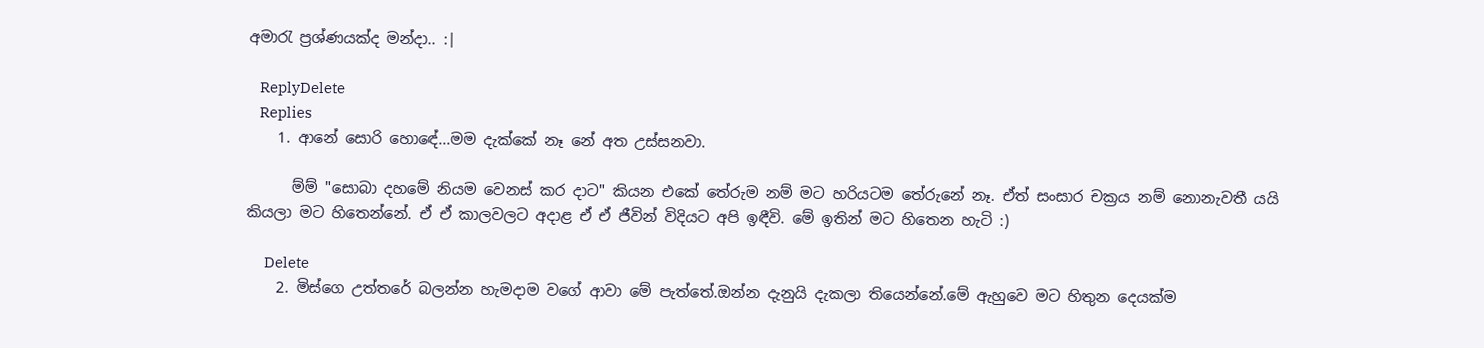අමාරැ ප්‍රශ්ණයක්ද මන්දා.. :|

    ReplyDelete
    Replies
    1. ආනේ සොරි හොඳේ...මම දැක්කේ නෑ නේ අත උස්සනවා.

      ම්ම් "සොබා දහමේ නියම වෙනස් කර දාට" කියන එකේ තේරුම නම් මට හරියටම තේරුනේ නෑ. ඒත් සංසාර චක්‍රය නම් නොනැවතී යයි කියලා මට හිතෙන්නේ. ඒ ඒ කාලවලට අදාළ ඒ ඒ ජීවින් විදියට අපි ඉඳීවි. මේ ඉතින් මට හිතෙන හැටි :)

      Delete
    2. මිස්ගෙ උත්තරේ බලන්න හැමදාම වගේ ආවා මේ පැත්තේ.ඔන්න දැනුයි දැකලා තියෙන්නේ.මේ ඇහුවෙ මට හිතුන දෙයක්ම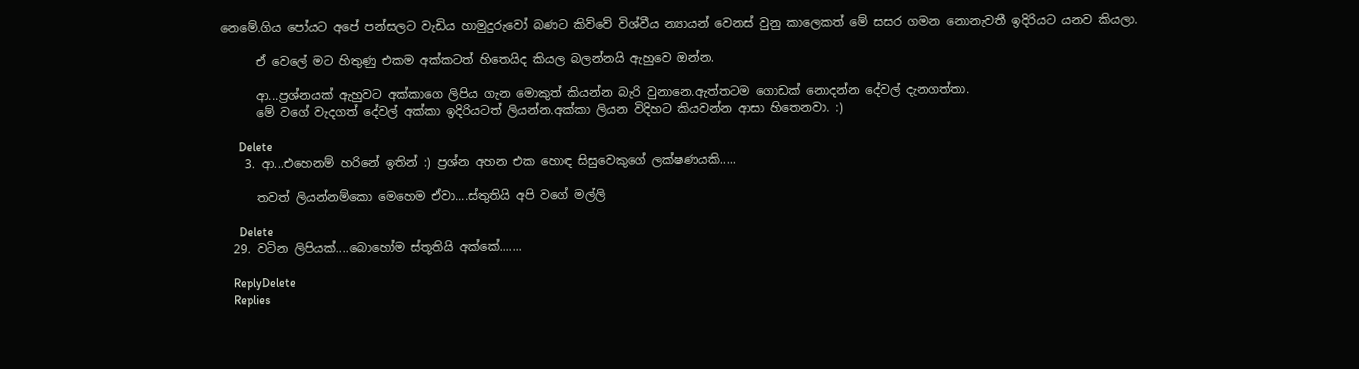නෙමේ.ගිය පෝයට අපේ පන්සලට වැඩිය හාමුදුරුවෝ බණට කිව්වේ විශ්වීය න්‍යායන් වෙනස් වුනු කාලෙකත් මේ සසර ගමන නොනැවතී ඉදිරියට යනව කියලා.

      ඒ වෙලේ මට හිතුණු එකම අක්කටත් හිතෙයිද කියල බලන්නයි ඇහුවෙ ඔන්න.

      ආ...ප්‍රශ්නයක් ඇහුවට අක්කාගෙ ලිපිය ගැන මොකුත් කියන්න බැරි වුනානෙ.ඇත්තටම ගොඩක් නොදන්න දේවල් දැනගත්තා.
      මේ වගේ වැදගත් දේවල් අක්කා ඉදිරියටත් ලියන්න.අක්කා ලියන විදිහට කියවන්න ආසා හිතෙනවා. :)

      Delete
    3. ආ...එහෙනම් හරිනේ ඉතින් :) ප්‍රශ්න අහන එක හොඳ සිසුවෙකුගේ ලක්ෂණයකි.....

      තවත් ලියන්නම්කො මෙහෙම ඒවා....ස්තුතියි අපි වගේ මල්ලි

      Delete
  29. වටින ලිපියක්....බොහෝම ස්තූතියි අක්කේ.......

    ReplyDelete
    Replies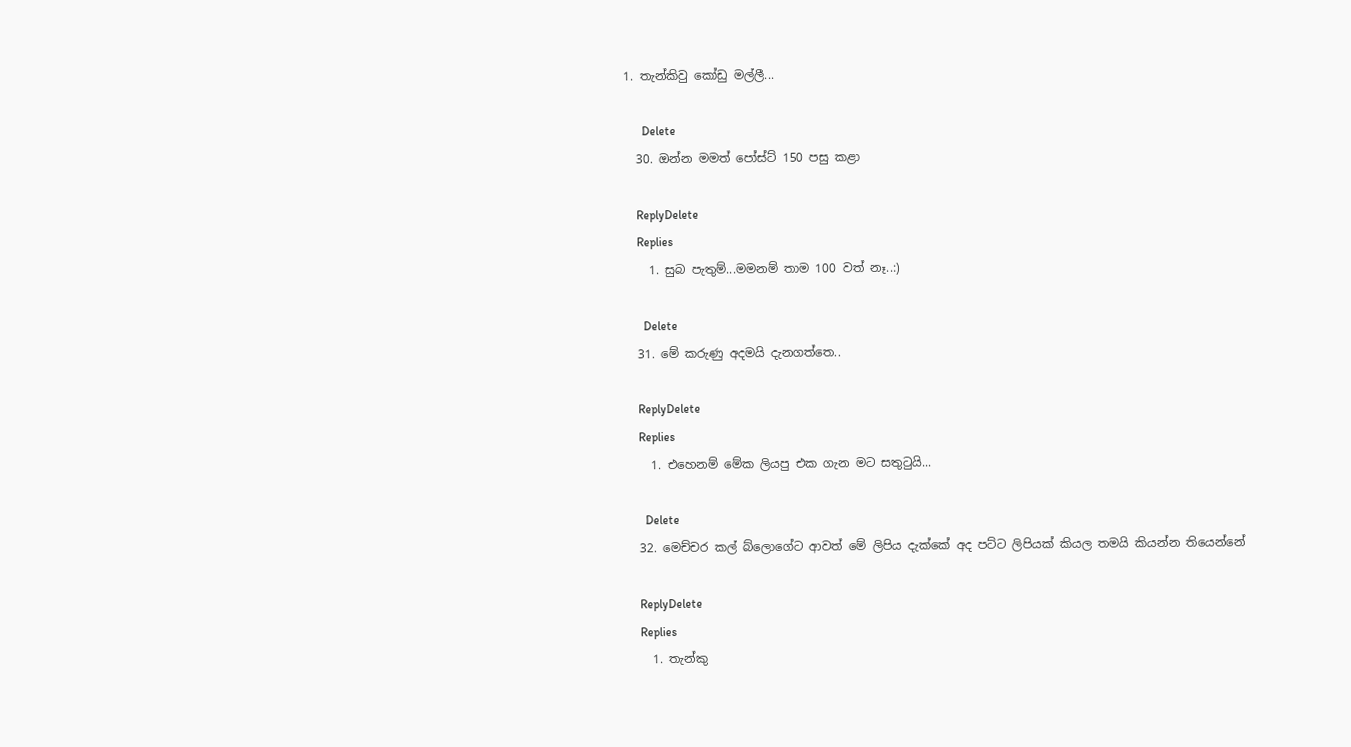1. තැන්කිවු කෝඩු මල්ලී...

      Delete
  30. ඔන්න මමත් පෝස්ට් 150 පසු කළා

    ReplyDelete
    Replies
    1. සුබ පැතුම්...මමනම් තාම 100 වත් නෑ..:)

      Delete
  31. මේ කරුණු අදමයි දැනගත්තෙ..

    ReplyDelete
    Replies
    1. එහෙනම් මේක ලියපු එක ගැන මට සතුටුයි...

      Delete
  32. මෙච්චර කල් බ්ලොගේට ආවත් මේ ලිපිය දැක්කේ අද පට්ට ලිපියක් කියල තමයි කියන්න තියෙන්නේ

    ReplyDelete
    Replies
    1. තැන්කු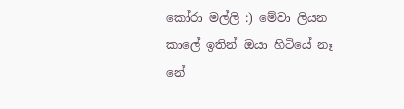කෝරා මල්ලි :) මේවා ලියන කාලේ ඉතින් ඔයා හිටියේ නෑ නේ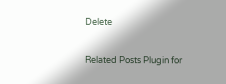Delete

Related Posts Plugin for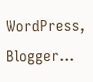WordPress, Blogger...